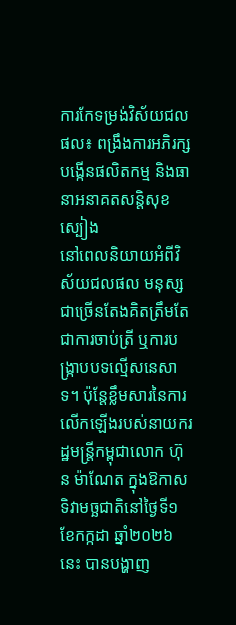ការកែទម្រង់វិស័យជលផល៖ ពង្រឹងការអភិរក្ស បង្កើនផលិតកម្ម និងធានាអនាគតសន្តិសុខស្បៀង
នៅពេលនិយាយអំពីវិស័យជលផល មនុស្សជាច្រើនតែងគិតត្រឹមតែជាការចាប់ត្រី ឬការបង្ក្រាបបទល្មើសនេសាទ។ ប៉ុន្តែខ្លឹមសារនៃការលើកឡើងរបស់នាយករដ្ឋមន្ត្រីកម្ពុជាលោក ហ៊ុន ម៉ាណែត ក្នុងឱកាសទិវាមច្ឆជាតិនៅថ្ងៃទី១ ខែកក្កដា ឆ្នាំ២០២៦នេះ បានបង្ហាញ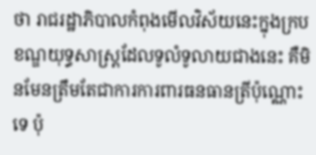ថា រាជរដ្ឋាភិបាលកំពុងមើលវិស័យនេះក្នុងក្របខណ្ឌយុទ្ធសាស្ត្រដែលទូលំទូលាយជាងនេះ គឺមិនមែនត្រឹមតែជាការការពារធនធានត្រីប៉ុណ្ណោះទេ ប៉ុ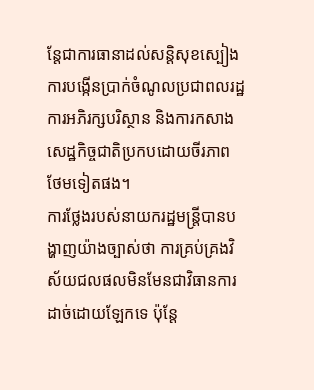ន្តែជាការធានាដល់សន្តិសុខស្បៀង ការបង្កើនប្រាក់ចំណូលប្រជាពលរដ្ឋ ការអភិរក្សបរិស្ថាន និងការកសាងសេដ្ឋកិច្ចជាតិប្រកបដោយចីរភាពថែមទៀតផង។
ការថ្លែងរបស់នាយករដ្ឋមន្ត្រីបានបង្ហាញយ៉ាងច្បាស់ថា ការគ្រប់គ្រងវិស័យជលផលមិនមែនជាវិធានការដាច់ដោយឡែកទេ ប៉ុន្តែ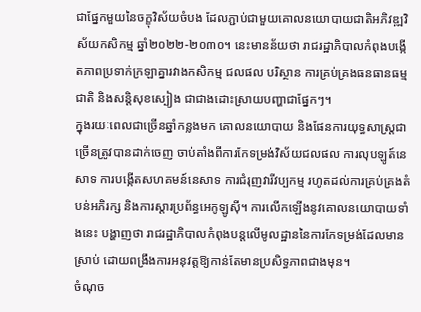ជាផ្នែកមួយនៃចក្ខុវិស័យចំបង ដែលភ្ជាប់ជាមួយគោលនយោបាយជាតិអភិវឌ្ឍវិស័យកសិកម្ម ឆ្នាំ២០២២-២០៣០។ នេះមានន័យថា រាជរដ្ឋាភិបាលកំពុងបង្កើតភាពប្រទាក់ក្រឡាគ្នារវាងកសិកម្ម ជលផល បរិស្ថាន ការគ្រប់គ្រងធនធានធម្មជាតិ និងសន្តិសុខស្បៀង ជាជាងដោះស្រាយបញ្ហាជាផ្នែកៗ។
ក្នុងរយៈពេលជាច្រើនឆ្នាំកន្លងមក គោលនយោបាយ និងផែនការយុទ្ធសាស្ត្រជាច្រើនត្រូវបានដាក់ចេញ ចាប់តាំងពីការកែទម្រង់វិស័យជលផល ការលុបឡូត៍នេសាទ ការបង្កើតសហគមន៍នេសាទ ការជំរុញវារីវប្បកម្ម រហូតដល់ការគ្រប់គ្រងតំបន់អភិរក្ស និងការស្តារប្រព័ន្ធអេកូឡូស៊ី។ ការលើកឡើងនូវគោលនយោបាយទាំងនេះ បង្ហាញថា រាជរដ្ឋាភិបាលកំពុងបន្តលើមូលដ្ឋាននៃការកែទម្រង់ដែលមានស្រាប់ ដោយពង្រឹងការអនុវត្តឱ្យកាន់តែមានប្រសិទ្ធភាពជាងមុន។
ចំណុច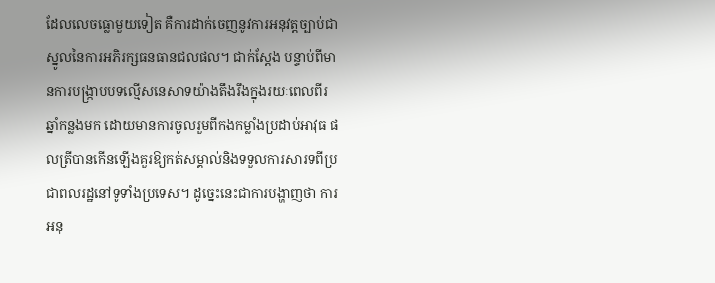ដែលលេចធ្លោមួយទៀត គឺការដាក់ចេញនូវការអនុវត្តច្បាប់ជាស្នូលនៃការអភិរក្សធនធានជលផល។ ជាក់ស្តែង បន្ទាប់ពីមានការបង្ក្រាបបទល្មើសនេសាទយ៉ាងតឹងរឹងក្នុងរយៈពេលពីរឆ្នាំកន្លងមក ដោយមានការចូលរួមពីកងកម្លាំងប្រដាប់អាវុធ ផលត្រីបានកើនឡើងគួរឱ្យកត់សម្គាល់និងទទួលការសារទពីប្រជាពលរដ្ឋនៅទូទាំងប្រទេស។ ដូច្នេះនេះជាការបង្ហាញថា ការអនុ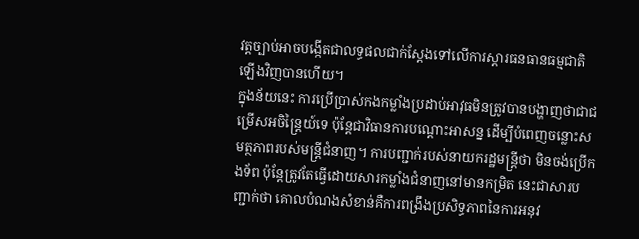វត្តច្បាប់អាចបង្កើតជាលទ្ធផលជាក់ស្តែងទៅលើការស្តារធនធានធម្មជាតិឡើងវិញបានហើយ។
ក្នុងន័យនេះ ការប្រើប្រាស់កងកម្លាំងប្រដាប់អាវុធមិនត្រូវបានបង្ហាញថាជាជម្រើសអចិន្ត្រៃយ៍ទេ ប៉ុន្តែជាវិធានការបណ្តោះអាសន្ន ដើម្បីបំពេញចន្លោះសមត្ថភាពរបស់មន្ត្រីជំនាញ។ ការបញ្ជាក់របស់នាយករដ្ឋមន្ត្រីថា មិនចង់ប្រើកងទ័ព ប៉ុន្តែត្រូវតែធ្វើដោយសារកម្លាំងជំនាញនៅមានកម្រិត នេះជាសារបញ្ជាក់ថា គោលបំណងសំខាន់គឺការពង្រឹងប្រសិទ្ធភាពនៃការអនុវ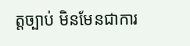ត្តច្បាប់ មិនមែនជាការ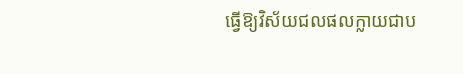ធ្វើឱ្យវិស័យជលផលក្លាយជាប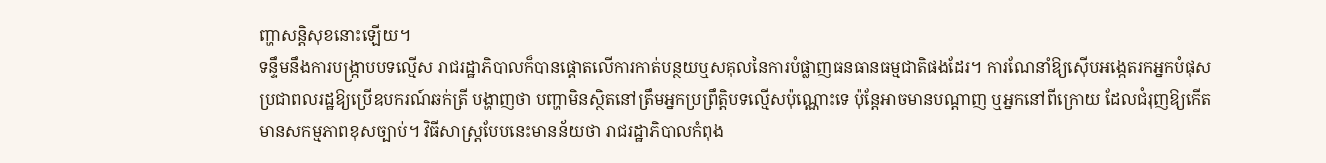ញ្ហាសន្តិសុខនោះឡើយ។
ទន្ទឹមនឹងការបង្ក្រាបបទល្មើស រាជរដ្ឋាភិបាលក៏បានផ្តោតលើការកាត់បន្ថយឬសគុលនៃការបំផ្លាញធនធានធម្មជាតិផងដែរ។ ការណែនាំឱ្យស៊ើបអង្កេតរកអ្នកបំផុសប្រជាពលរដ្ឋឱ្យប្រើឧបករណ៍ឆក់ត្រី បង្ហាញថា បញ្ហាមិនស្ថិតនៅត្រឹមអ្នកប្រព្រឹត្តិបទល្មើសប៉ុណ្ណោះទេ ប៉ុន្តែអាចមានបណ្តាញ ឬអ្នកនៅពីក្រោយ ដែលជំរុញឱ្យកើតមានសកម្មភាពខុសច្បាប់។ វិធីសាស្ត្របែបនេះមានន័យថា រាជរដ្ឋាភិបាលកំពុង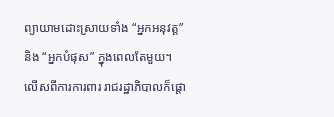ព្យាយាមដោះស្រាយទាំង “អ្នកអនុវត្ត” និង “អ្នកបំផុស” ក្នុងពេលតែមួយ។
លើសពីការការពារ រាជរដ្ឋាភិបាលក៏ផ្តោ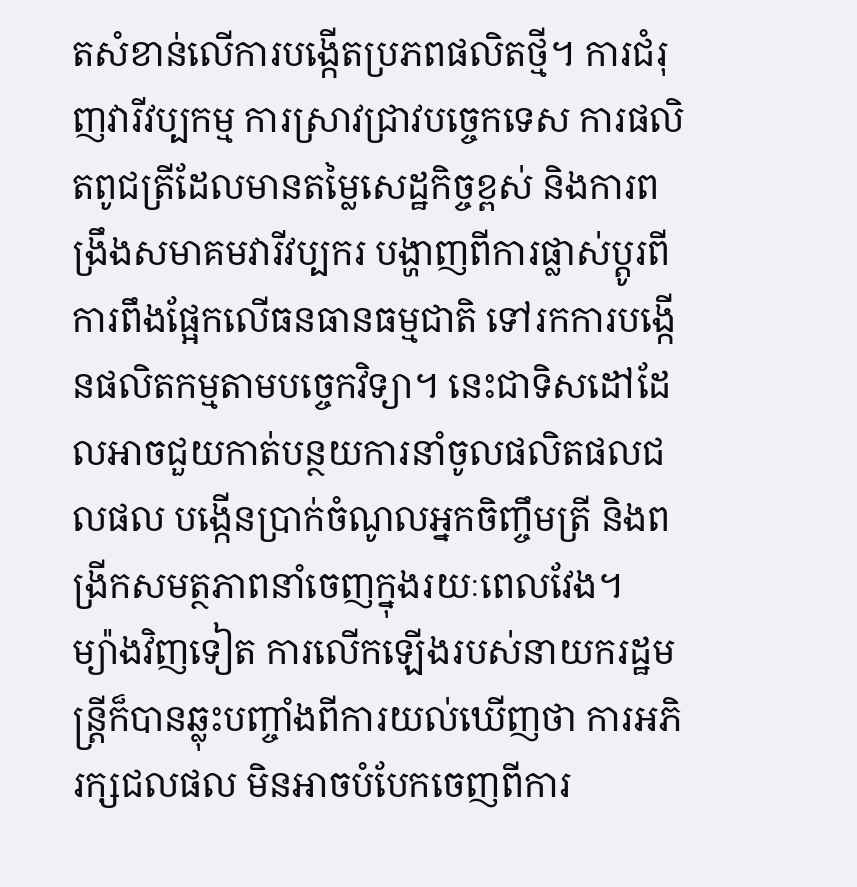តសំខាន់លើការបង្កើតប្រភពផលិតថ្មី។ ការជំរុញវារីវប្បកម្ម ការស្រាវជ្រាវបច្ចេកទេស ការផលិតពូជត្រីដែលមានតម្លៃសេដ្ឋកិច្ចខ្ពស់ និងការពង្រឹងសមាគមវារីវប្បករ បង្ហាញពីការផ្លាស់ប្តូរពីការពឹងផ្អែកលើធនធានធម្មជាតិ ទៅរកការបង្កើនផលិតកម្មតាមបច្ចេកវិទ្យា។ នេះជាទិសដៅដែលអាចជួយកាត់បន្ថយការនាំចូលផលិតផលជលផល បង្កើនប្រាក់ចំណូលអ្នកចិញ្ចឹមត្រី និងពង្រីកសមត្ថភាពនាំចេញក្នុងរយៈពេលវែង។
ម្យ៉ាងវិញទៀត ការលើកឡើងរបស់នាយករដ្ឋមន្ត្រីក៏បានឆ្លុះបញ្ចាំងពីការយល់ឃើញថា ការអភិរក្សជលផល មិនអាចបំបែកចេញពីការ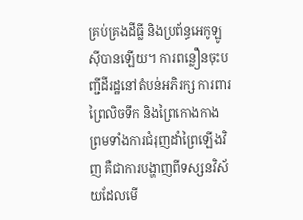គ្រប់គ្រងដីធ្លី និងប្រព័ន្ធអេកូឡូស៊ីបានឡើយ។ ការពន្លឿនចុះបញ្ជីដីរដ្ឋនៅតំបន់អភិរក្ស ការពារព្រៃលិចទឹក និងព្រៃកោងកាង ព្រមទាំងការជំរុញដាំព្រៃឡើងវិញ គឺជាការបង្ហាញពីទស្សនវិស័យដែលមើ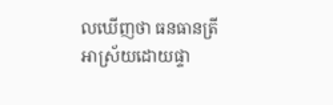លឃើញថា ធនធានត្រីអាស្រ័យដោយផ្ទា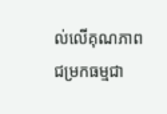ល់លើគុណភាពជម្រកធម្មជា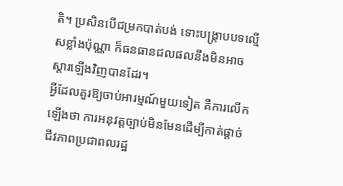តិ។ ប្រសិនបើជម្រកបាត់បង់ ទោះបង្ក្រាបបទល្មើសខ្លាំងប៉ុណ្ណា ក៏ធនធានជលផលនឹងមិនអាចស្តារឡើងវិញបានដែរ។
អ្វីដែលគួរឱ្យចាប់អារម្មណ៍មួយទៀត គឺការលើកឡើងថា ការអនុវត្តច្បាប់មិនមែនដើម្បីកាត់ផ្តាច់ជីវភាពប្រជាពលរដ្ឋ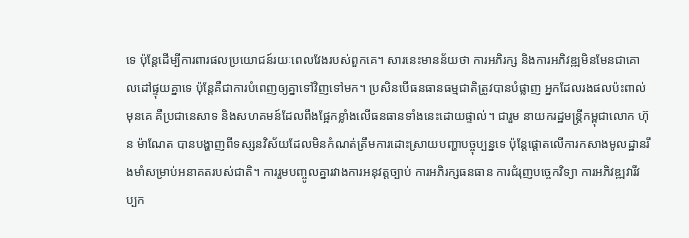ទេ ប៉ុន្តែដើម្បីការពារផលប្រយោជន៍រយៈពេលវែងរបស់ពួកគេ។ សារនេះមានន័យថា ការអភិរក្ស និងការអភិវឌ្ឍមិនមែនជាគោលដៅផ្ទុយគ្នាទេ ប៉ុន្តែគឺជាការបំពេញឲ្យគ្នាទៅវិញទៅមក។ ប្រសិនបើធនធានធម្មជាតិត្រូវបានបំផ្លាញ អ្នកដែលរងផលប៉ះពាល់មុនគេ គឺប្រជានេសាទ និងសហគមន៍ដែលពឹងផ្អែកខ្លាំងលើធនធានទាំងនេះដោយផ្ទាល់។ ជារួម នាយករដ្ឋមន្ត្រីកម្ពុជាលោក ហ៊ុន ម៉ាណែត បានបង្ហាញពីទស្សនវិស័យដែលមិនកំណត់ត្រឹមការដោះស្រាយបញ្ហាបច្ចុប្បន្នទេ ប៉ុន្តែផ្តោតលើការកសាងមូលដ្ឋានរឹងមាំសម្រាប់អនាគតរបស់ជាតិ។ ការរួមបញ្ចូលគ្នារវាងការអនុវត្តច្បាប់ ការអភិរក្សធនធាន ការជំរុញបច្ចេកវិទ្យា ការអភិវឌ្ឍវារីវប្បក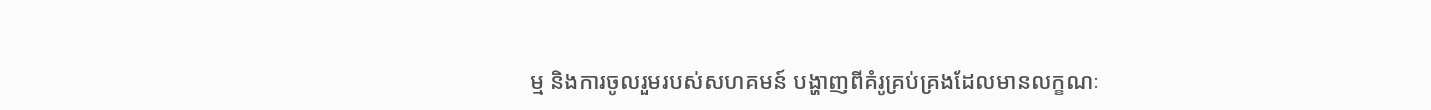ម្ម និងការចូលរួមរបស់សហគមន៍ បង្ហាញពីគំរូគ្រប់គ្រងដែលមានលក្ខណៈ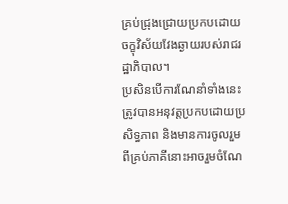គ្រប់ជ្រុងជ្រោយប្រកបដោយចក្ខុវិស័យវែងឆ្ងាយរបស់រាជរដ្ឋាភិបាល។
ប្រសិនបើការណែនាំទាំងនេះត្រូវបានអនុវត្តប្រកបដោយប្រសិទ្ធភាព និងមានការចូលរួមពីគ្រប់ភាគីនោះអាចរួមចំណែ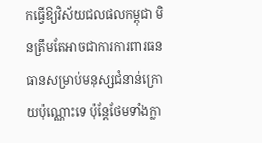កធ្វើឱ្យវិស័យជលផលកម្ពុជា មិនត្រឹមតែអាចជាការការពារធនធានសម្រាប់មនុស្សជំនាន់ក្រោយប៉ុណ្ណោះទេ ប៉ុន្តែថែមទាំងក្លា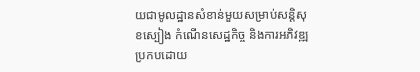យជាមូលដ្ឋានសំខាន់មួយសម្រាប់សន្តិសុខស្បៀង កំណើនសេដ្ឋកិច្ច និងការអភិវឌ្ឍប្រកបដោយ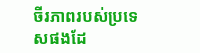ចីរភាពរបស់ប្រទេសផងដែ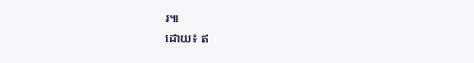រ៕
ដោយ៖ ឥ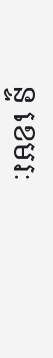ន្ទ ខេមរៈ